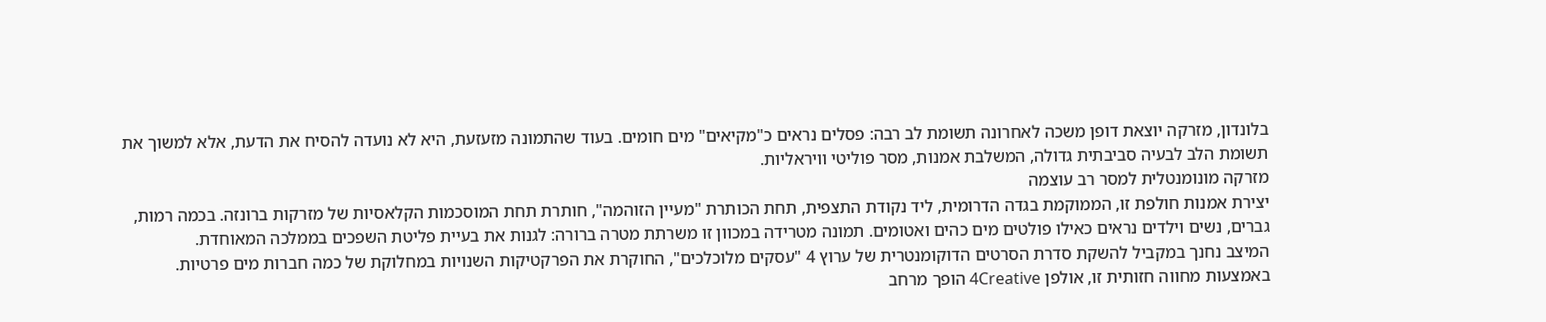בלונדון, מזרקה יוצאת דופן משכה לאחרונה תשומת לב רבה: פסלים נראים כ"מקיאים" מים חומים. בעוד שהתמונה מזעזעת, היא לא נועדה להסיח את הדעת, אלא למשוך את תשומת הלב לבעיה סביבתית גדולה, המשלבת אמנות, מסר פוליטי וויראליות.
מזרקה מונומנטלית למסר רב עוצמה
יצירת אמנות חולפת זו, הממוקמת בגדה הדרומית, ליד נקודת התצפית, תחת הכותרת "מעיין הזוהמה", חותרת תחת המוסכמות הקלאסיות של מזרקות ברונזה. בכמה רמות, גברים, נשים וילדים נראים כאילו פולטים מים כהים ואטומים. תמונה מטרידה במכוון זו משרתת מטרה ברורה: לגנות את בעיית פליטת השפכים בממלכה המאוחדת.
המיצב נחנך במקביל להשקת סדרת הסרטים הדוקומנטרית של ערוץ 4 "עסקים מלוכלכים", החוקרת את הפרקטיקות השנויות במחלוקת של כמה חברות מים פרטיות. באמצעות מחווה חזותית זו, אולפן 4Creative הופך מרחב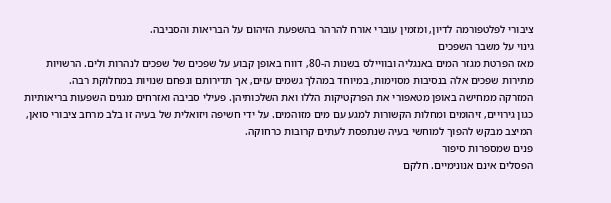ציבורי לפלטפורמה לדיון, ומזמין עוברי אורח להרהר בהשפעת הזיהום על הבריאות והסביבה.
גינוי על משבר השפכים
מאז הפרטת מגזר המים באנגליה ובוויילס בשנות ה-80, דווח באופן קבוע על שפכים של שפכים לנהרות ולים. הרשויות מתירות שפכים אלה בנסיבות מסוימות, במיוחד במהלך גשמים עזים, אך תדירותם ונפחם שנויות במחלוקת רבה.
המזרקה ממחישה באופן מטאפורי את הפרקטיקות הללו ואת השלכותיהן. פעילי סביבה ואזרחים מגנים השפעות בריאותיות כגון גירויים, זיהומים ומחלות הקשורות למגע עם מים מזוהמים. על ידי חשיפה ויזואלית של בעיה זו בלב מרחב ציבורי סואן, המיצב מבקש להפוך למוחשי בעיה שנתפסת לעתים קרובות כרחוקה.
פנים שמספרות סיפור
הפסלים אינם אנונימיים. חלקם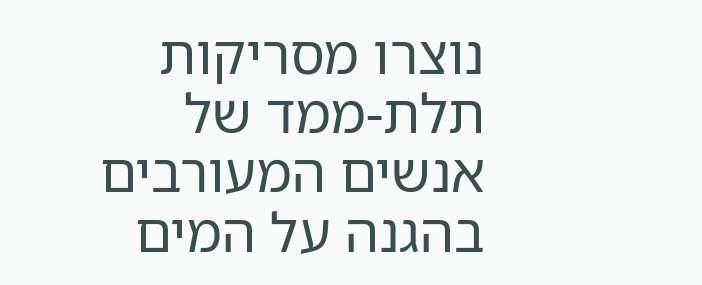נוצרו מסריקות תלת-ממד של אנשים המעורבים בהגנה על המים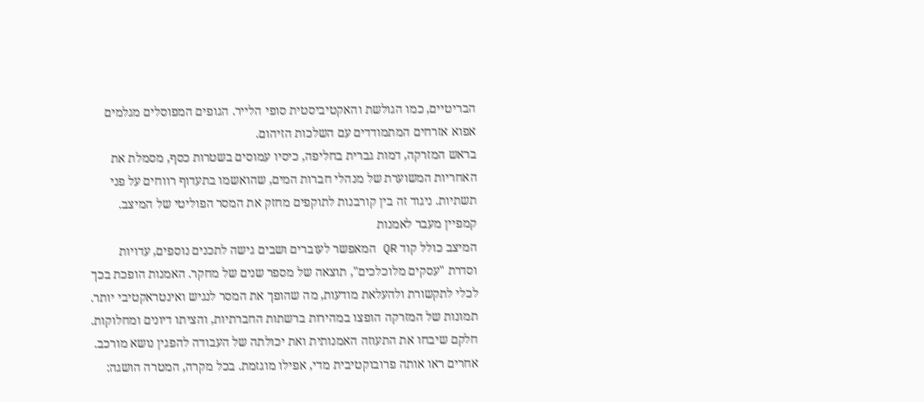הבריטיים, כמו הגולשת והאקטיביסטית סופי הלייר. הגופים המפוסלים מגלמים אפוא אזרחים המתמודדים עם השלכות הזיהום.
בראש המזרקה, דמות גברית בחליפה, כיסיו עמוסים בשטרות כסף, מסמלת את האחריות המשוערת של מנהלי חברות המים, שהואשמו בתעדוף רווחים על פני תשתיות. ניגוד זה בין קורבנות לתוקפים מחזק את המסר הפוליטי של המיצב.
קמפיין מעבר לאמנות
המיצב כולל קוד QR המאפשר לעוברים ושבים גישה לתכנים נוספים, עדויות וסדרת "עסקים מלוכלכים", תוצאה של מספר שנים של מחקר. האמנות הופכת בכך לכלי לתקשורת ולהעלאת מודעות, מה שהופך את המסר לנגיש ואינטראקטיבי יותר.
תמונות של המזרקה הופצו במהירות ברשתות החברתיות, והציתו דיונים ומחלוקות. חלקם שיבחו את התעוזה האמנותית ואת יכולתה של העבודה להפגין נושא מורכב. אחרים ראו אותה פרובוקטיבית מדי, אפילו מוגזמת. בכל מקרה, המטרה הושגה: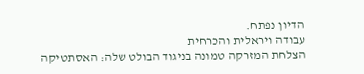הדיון נפתח.
עבודה ויראלית והכרחית
הצלחת המזרקה טמונה בניגוד הבולט שלה: האסתטיקה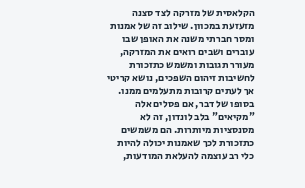הקלאסית של מזרקה לצד סצנה מזעזעת במכוון. שילוב זה של אמנות ומסר חברתי משנה את האופן שבו עוברים ושבים רואים את המזרקה, מעורר תגובות ומשמש כתזכורת לחשיבות זיהום השפכים, נושא קריטי אך לעתים קרובות מתעלמים ממנו.
בסופו של דבר, אם פסלים אלה "מקיאים" בלב לונדון, זה לא מסנסציות מיותרות. הם משמשים כתזכורת לכך שאמנות יכולה להיות כלי רב עוצמה להעלאת המודעות,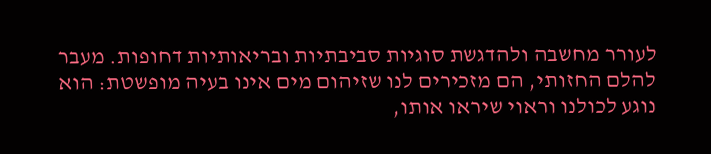לעורר מחשבה ולהדגשת סוגיות סביבתיות ובריאותיות דחופות. מעבר להלם החזותי, הם מזכירים לנו שזיהום מים אינו בעיה מופשטת: הוא נוגע לכולנו וראוי שיראו אותו,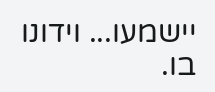יישמעו... וידונו בו.